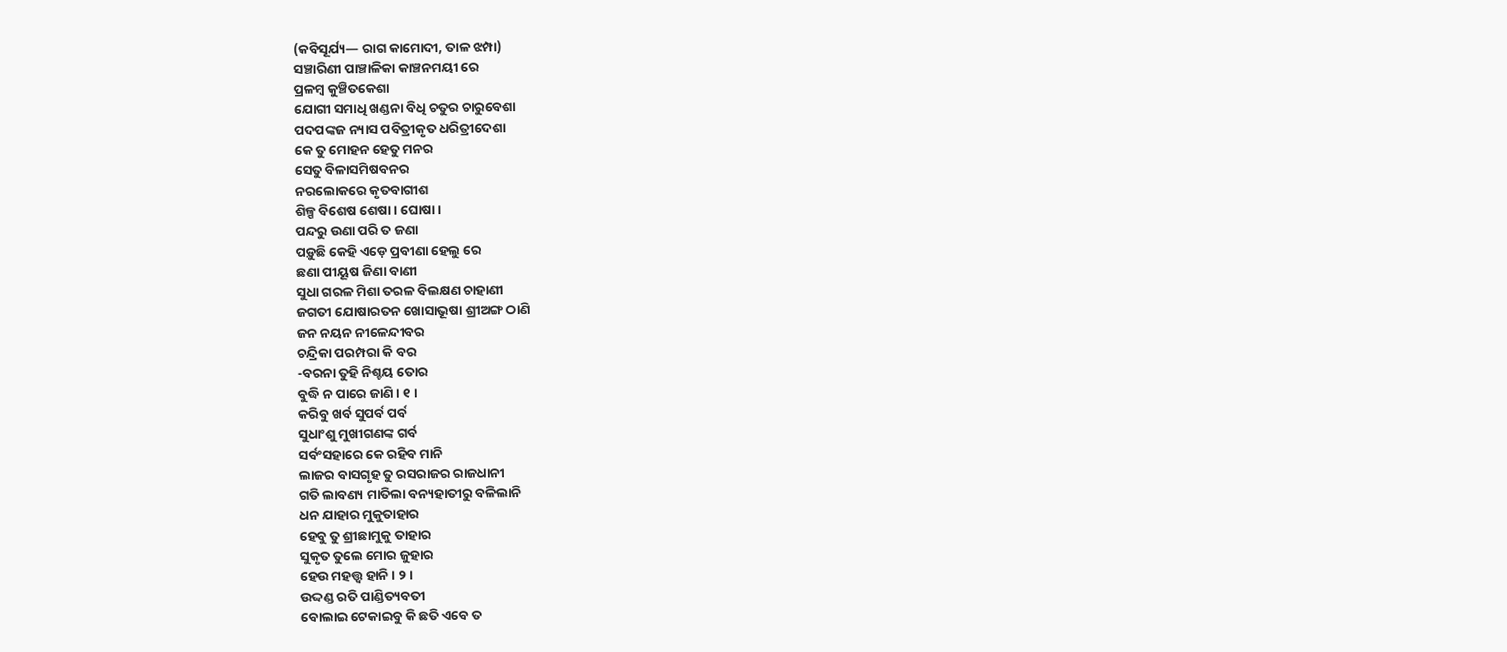(କବିସୂର୍ଯ୍ୟ— ରାଗ କାମୋଦୀ, ତାଳ ଝମ୍ପା)
ସଞ୍ଚାରିଣୀ ପାଞ୍ଚାଳିକା କାଞ୍ଚନମୟୀ ରେ
ପ୍ରଳମ୍ବ କୁଞ୍ଚିତକେଶା
ଯୋଗୀ ସମାଧି ଖଣ୍ଡନା ବିଧି ଚତୁର ଚାରୁବେଶା
ପଦପଙ୍କଜ ନ୍ୟାସ ପବିତ୍ରୀକୃତ ଧରିତ୍ରୀଦେଶା
କେ ତୁ ମୋହନ ହେତୁ ମନର
ସେତୁ ବିଳାସମିଷବନର
ନରଲୋକରେ କୃତବାଗୀଶ
ଶିଳ୍ପ ବିଶେଷ ଶେଷା । ଘୋଷା ।
ପନ୍ଦରୁ ଉଣା ପରି ତ ଜଣା
ପଡ଼ୁଛି କେହି ଏଡ଼େ ପ୍ରବୀଣା ହେଲୁ ରେ
ଛଣା ପୀୟୂଷ ଜିଣା ବାଣୀ
ସୁଧା ଗରଳ ମିଶା ତରଳ ବିଲକ୍ଷଣ ଚାହାଣୀ
ଜଗତୀ ଯୋଷାରତନ ଖୋସାଭୂଷା ଶ୍ରୀଅଙ୍ଗ ଠାଣି
ଜନ ନୟନ ନୀଳେନ୍ଦୀବର
ଚନ୍ଦ୍ରିକା ପରମ୍ପରା କି ବର
-ବରନା ତୁହି ନିଶ୍ଚୟ ତୋର
ବୁଦ୍ଧି ନ ପାରେ ଜାଣି । ୧ ।
କରିବୁ ଖର୍ବ ସୁପର୍ବ ପର୍ବ
ସୁଧାଂଶୁ ମୁଖୀଗଣଙ୍କ ଗର୍ବ
ସର୍ବଂସହାରେ କେ ରହିବ ମାନି
ଲାଜର ବାସଗୃହ ତୁ ରସରାଜର ରାଜଧାନୀ
ଗତି ଲାବଣ୍ୟ ମାତିଲା ବନ୍ୟହାତୀରୁ ବଳିଲାନି
ଧନ ଯାହାର ମୁକୁତାହାର
ହେବୁ ତୁ ଶ୍ରୀଛାମୁକୁ ତାହାର
ସୁକୃତ ତୁଲେ ମୋର ଜୁହାର
ହେଉ ମହତ୍ତ୍ୱ ହାନି । ୨ ।
ଉଦ୍ଦଣ୍ଡ ରତି ପାଣ୍ଡିତ୍ୟବତୀ
ବୋଲାଇ ଟେକାଇବୁ କି ଛତି ଏବେ ତ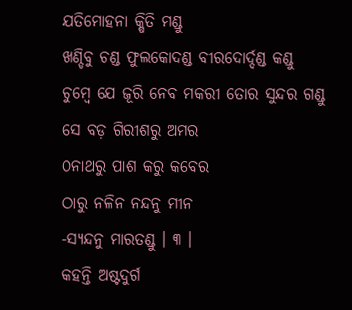ଯତିମୋହନା କ୍ଷିତି ମଣ୍ଡୁ
ଖଣ୍ଡିବୁ ଚଣ୍ଡ ଫୁଲକୋଦଣ୍ଡ ବୀରଦୋର୍ଦ୍ଦଣ୍ଡ କଣ୍ଡୁ
ଚୁମ୍ବେ ଯେ ଜୂରି ନେବ ମକରୀ ତୋର ସୁନ୍ଦର ଗଣ୍ଡୁ
ସେ ବଡ଼ ଗିରୀଶରୁ ଅମର
୦ନାଥରୁ ପାଶ କରୁ କବେର
ଠାରୁ ନଳିନ ନନ୍ଦନୁ ମୀନ
-ସ୍ୟନ୍ଦନୁ ମାରତଣ୍ଡୁ । ୩ ।
କହନ୍ତି ଅଷ୍ଟଦୁର୍ଗ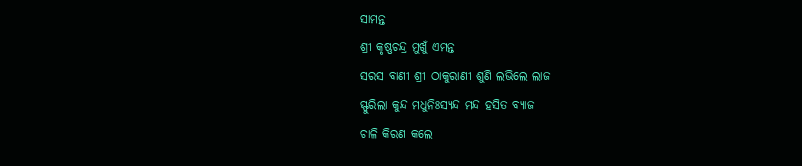ସାମନ୍ତ
ଶ୍ରୀ କୃଷ୍ଣଚନ୍ଦ୍ର ମୁଖୁଁ ଏମନ୍ତ
ସରସ ବାଣୀ ଶ୍ରୀ ଠାକୁରାଣୀ ଶୁଣି ଲଭିଲେ ଲାଜ
ସ୍ଫୁରିଲା କୁନ୍ଦ ମଧୁନିଃସ୍ୟନ୍ଦ ମନ୍ଦ ହସିତ ବ୍ୟାଜ
ଚାଳି କିରଣ କଲେ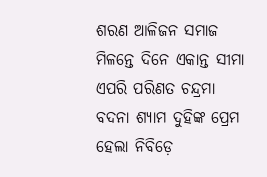ଶରଣ ଆଳିଜନ ସମାଜ
ମିଳନ୍ତେ ଦିନେ ଏକାନ୍ତ ସୀମା
ଏପରି ପରିଣତ ଚନ୍ଦ୍ରମା
ବଦନା ଶ୍ୟାମ ଦୁହିଙ୍କ ପ୍ରେମ
ହେଲା ନିବିଡ଼େ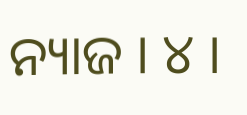ନ୍ୟାଜ । ୪ ।